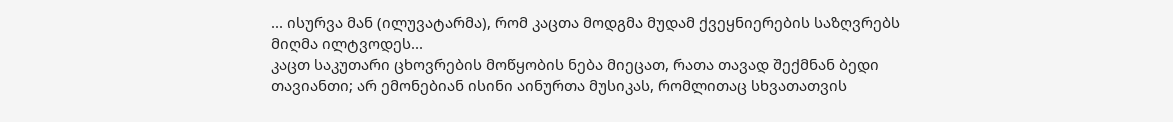... ისურვა მან (ილუვატარმა), რომ კაცთა მოდგმა მუდამ ქვეყნიერების საზღვრებს მიღმა ილტვოდეს...
კაცთ საკუთარი ცხოვრების მოწყობის ნება მიეცათ, რათა თავად შექმნან ბედი თავიანთი; არ ემონებიან ისინი აინურთა მუსიკას, რომლითაც სხვათათვის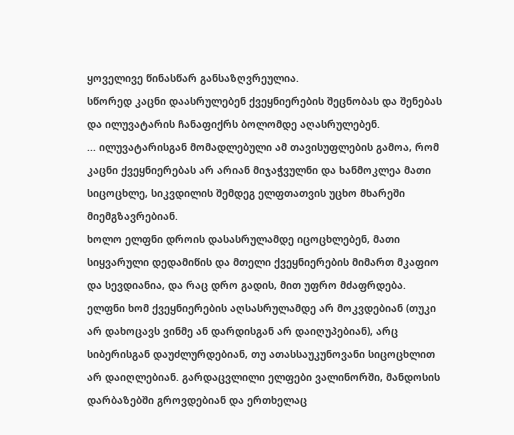ყოველივე წინასწარ განსაზღვრეულია.
სწორედ კაცნი დაასრულებენ ქვეყნიერების შეცნობას და შენებას და ილუვატარის ჩანაფიქრს ბოლომდე აღასრულებენ.
... ილუვატარისგან მომადლებული ამ თავისუფლების გამოა, რომ კაცნი ქვეყნიერებას არ არიან მიჯაჭვულნი და ხანმოკლეა მათი სიცოცხლე, სიკვდილის შემდეგ ელფთათვის უცხო მხარეში მიემგზავრებიან.
ხოლო ელფნი დროის დასასრულამდე იცოცხლებენ, მათი სიყვარული დედამიწის და მთელი ქვეყნიერების მიმართ მკაფიო და სევდიანია, და რაც დრო გადის, მით უფრო მძაფრდება.
ელფნი ხომ ქვეყნიერების აღსასრულამდე არ მოკვდებიან (თუკი არ დახოცავს ვინმე ან დარდისგან არ დაიღუპებიან), არც სიბერისგან დაუძლურდებიან, თუ ათასსაუკუნოვანი სიცოცხლით არ დაიღლებიან. გარდაცვლილი ელფები ვალინორში, მანდოსის დარბაზებში გროვდებიან და ერთხელაც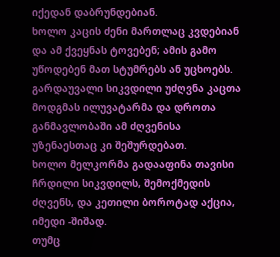იქედან დაბრუნდებიან.
ხოლო კაცის ძენი მართლაც კვდებიან და ამ ქვეყნას ტოვებენ; ამის გამო უწოდებენ მათ სტუმრებს ან უცხოებს. გარდაუვალი სიკვდილი უძღვნა კაცთა მოდგმას ილუვატარმა და დროთა განმავლობაში ამ ძღვენისა უზენაესთაც კი შეშურდებათ.
ხოლო მელკორმა გადააფინა თავისი ჩრდილი სიკვდილს, შემოქმედის ძღვენს, და კეთილი ბოროტად აქცია, იმედი -შიშად.
თუმც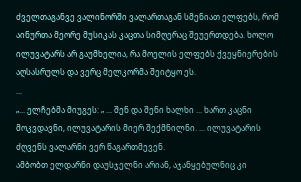ძველთაგანვე ვალინორში ვალართაგან სმენიათ ელფებს, რომ აინურთა მეორე მუსიკას კაცთა სიმღერაც შეუერთდება. ხოლო ილუვატარს არ გაუმხელია, რა მოელის ელფებს ქვეყნიერების აღსასრულს და ვერც მელკორმა შეიტყო ეს.
...
„... ელჩებმა მიუგეს: „ ... შენ და შენი ხალხი ... ხართ კაცნი მოკვდავნი, ილუვატარის მიერ შექმნილნი. ... ილუვატარის ძღვენს ვალარნი ვერ წაგართმევენ.
ამბობთ ელდარნი დაუსჯელნი არიან, აჯანყებულნიც კი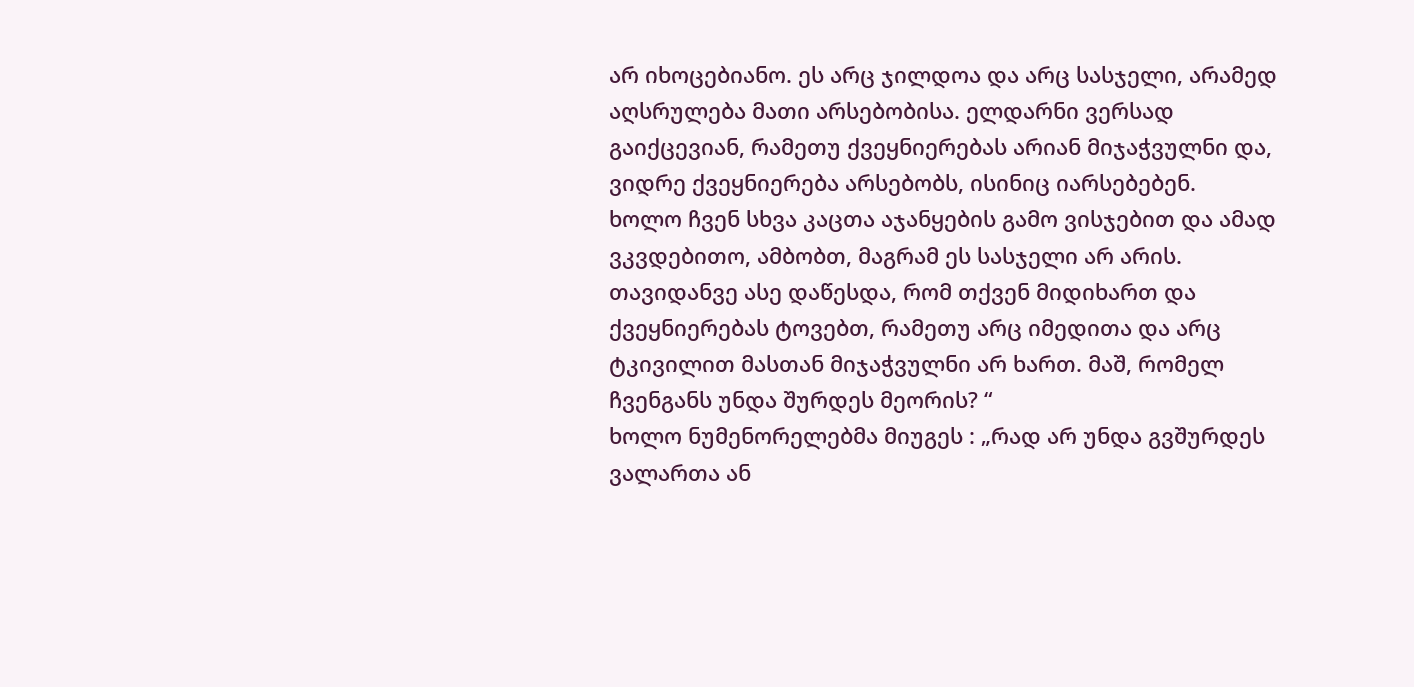არ იხოცებიანო. ეს არც ჯილდოა და არც სასჯელი, არამედ აღსრულება მათი არსებობისა. ელდარნი ვერსად გაიქცევიან, რამეთუ ქვეყნიერებას არიან მიჯაჭვულნი და, ვიდრე ქვეყნიერება არსებობს, ისინიც იარსებებენ.
ხოლო ჩვენ სხვა კაცთა აჯანყების გამო ვისჯებით და ამად ვკვდებითო, ამბობთ, მაგრამ ეს სასჯელი არ არის. თავიდანვე ასე დაწესდა, რომ თქვენ მიდიხართ და ქვეყნიერებას ტოვებთ, რამეთუ არც იმედითა და არც ტკივილით მასთან მიჯაჭვულნი არ ხართ. მაშ, რომელ ჩვენგანს უნდა შურდეს მეორის? “
ხოლო ნუმენორელებმა მიუგეს : „რად არ უნდა გვშურდეს ვალართა ან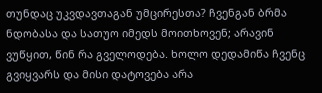თუნდაც უკვდავთაგან უმცირესთა? ჩვენგან ბრმა ნდობასა და სათუო იმედს მოითხოვენ; არავინ ვუწყით, წინ რა გველოდება. ხოლო დედამიწა ჩვენც გვიყვარს და მისი დატოვება არა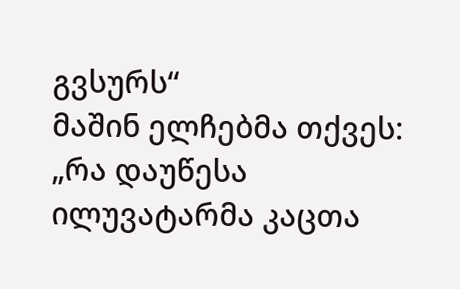გვსურს“
მაშინ ელჩებმა თქვეს: „რა დაუწესა ილუვატარმა კაცთა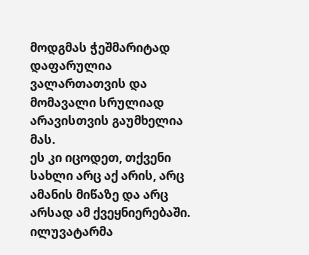მოდგმას ჭეშმარიტად დაფარულია ვალართათვის და მომავალი სრულიად არავისთვის გაუმხელია მას.
ეს კი იცოდეთ, თქვენი სახლი არც აქ არის, არც ამანის მიწაზე და არც არსად ამ ქვეყნიერებაში. ილუვატარმა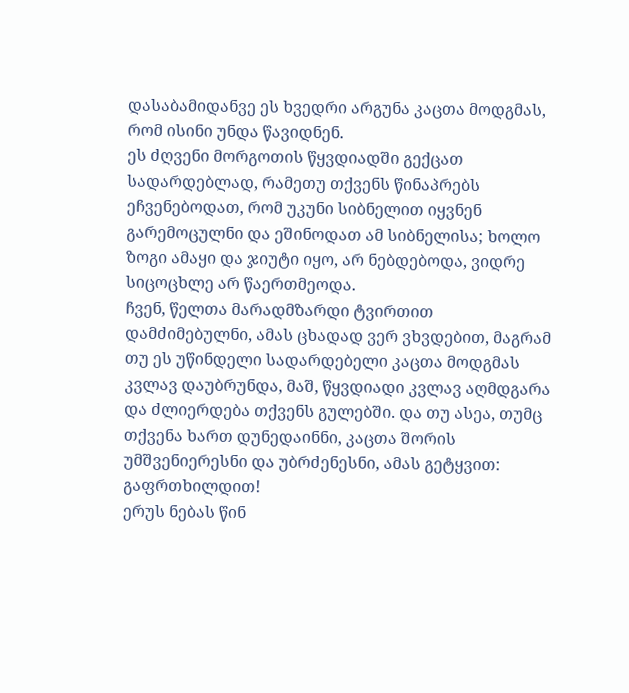დასაბამიდანვე ეს ხვედრი არგუნა კაცთა მოდგმას, რომ ისინი უნდა წავიდნენ.
ეს ძღვენი მორგოთის წყვდიადში გექცათ სადარდებლად, რამეთუ თქვენს წინაპრებს ეჩვენებოდათ, რომ უკუნი სიბნელით იყვნენ გარემოცულნი და ეშინოდათ ამ სიბნელისა; ხოლო ზოგი ამაყი და ჯიუტი იყო, არ ნებდებოდა, ვიდრე სიცოცხლე არ წაერთმეოდა.
ჩვენ, წელთა მარადმზარდი ტვირთით დამძიმებულნი, ამას ცხადად ვერ ვხვდებით, მაგრამ თუ ეს უწინდელი სადარდებელი კაცთა მოდგმას კვლავ დაუბრუნდა, მაშ, წყვდიადი კვლავ აღმდგარა და ძლიერდება თქვენს გულებში. და თუ ასეა, თუმც თქვენა ხართ დუნედაინნი, კაცთა შორის უმშვენიერესნი და უბრძენესნი, ამას გეტყვით: გაფრთხილდით!
ერუს ნებას წინ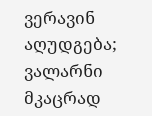ვერავინ აღუდგება; ვალარნი მკაცრად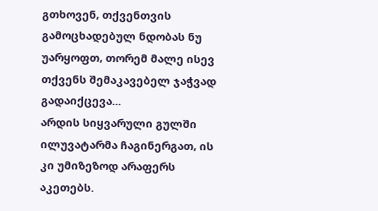გთხოვენ, თქვენთვის გამოცხადებულ ნდობას ნუ უარყოფთ, თორემ მალე ისევ თქვენს შემაკავებელ ჯაჭვად გადაიქცევა...
არდის სიყვარული გულში ილუვატარმა ჩაგინერგათ, ის კი უმიზეზოდ არაფერს აკეთებს.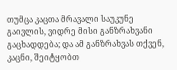თუმცა კაცთა მრავალი საუკუნე გაივლის, ვიდრე მისი განზრახვანი გაცხადდება; და ამ განზრახვას თქვენ, კაცნი, შეიტყობთ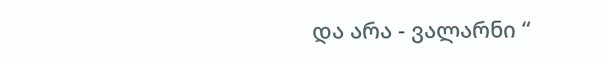და არა - ვალარნი “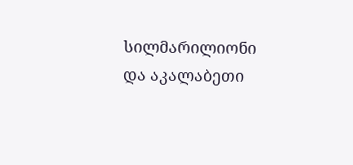სილმარილიონი და აკალაბეთი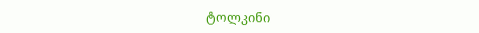ტოლკინი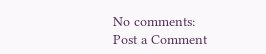No comments:
Post a Comment